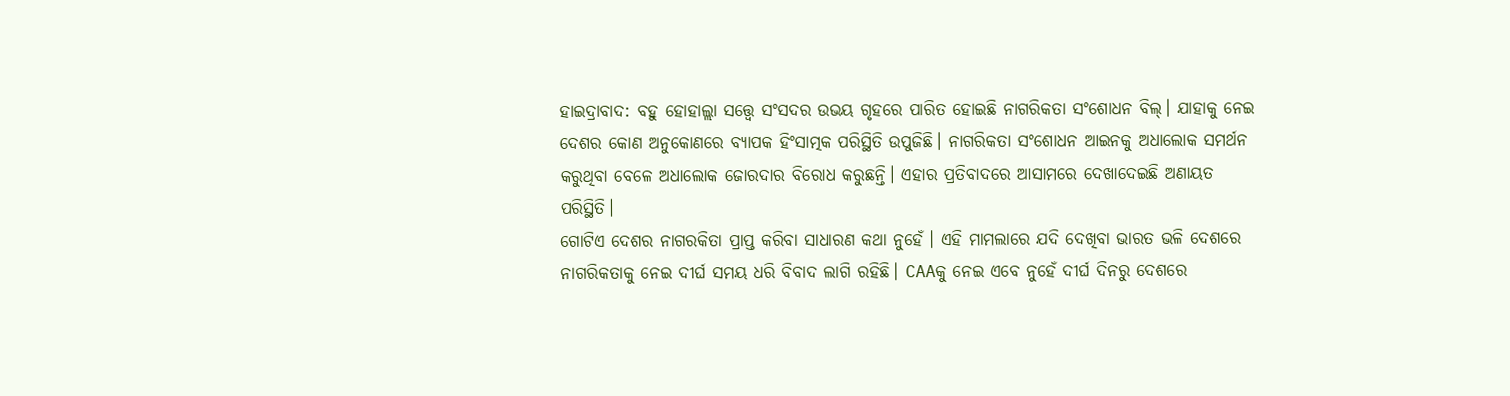ହାଇଦ୍ରାବାଦ: ବହୁ ହୋହାଲ୍ଲା ସତ୍ତ୍ବେ ସଂସଦର ଉଭୟ ଗୃହରେ ପାରିତ ହୋଇଛି ନାଗରିକତା ସଂଶୋଧନ ବିଲ୍। ଯାହାକୁ ନେଇ ଦେଶର କୋଣ ଅନୁକୋଣରେ ବ୍ୟାପକ ହିଂସାତ୍ମକ ପରିସ୍ଥିତି ଉପୁଜିଛି। ନାଗରିକତା ସଂଶୋଧନ ଆଇନକୁ ଅଧାଲୋକ ସମର୍ଥନ କରୁଥିବା ବେଳେ ଅଧାଲୋକ ଜୋରଦାର ବିରୋଧ କରୁଛନ୍ତି। ଏହାର ପ୍ରତିବାଦରେ ଆସାମରେ ଦେଖାଦେଇଛି ଅଣାୟତ ପରିସ୍ଥିତି।
ଗୋଟିଏ ଦେଶର ନାଗରକିତା ପ୍ରାପ୍ତ କରିବା ସାଧାରଣ କଥା ନୁହେଁ । ଏହି ମାମଲାରେ ଯଦି ଦେଖିବା ଭାରତ ଭଳି ଦେଶରେ ନାଗରିକତାକୁ ନେଇ ଦୀର୍ଘ ସମୟ ଧରି ବିବାଦ ଲାଗି ରହିଛି। CAAକୁ ନେଇ ଏବେ ନୁହେଁ ଦୀର୍ଘ ଦିନରୁ ଦେଶରେ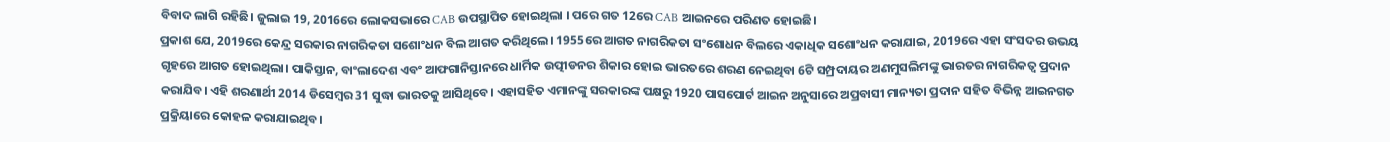ବିବାଦ ଲାଗି ରହିଛି। ଜୁଲାଇ 19, 2016ରେ ଲୋକସଭାରେ CAB ଉପସ୍ଥାପିତ ହୋଇଥିଲା । ପରେ ଗତ 12ରେ CAB ଆଇନରେ ପରିଣତ ହୋଇଛି।
ପ୍ରକାଶ ଯେ, 2019ରେ କେନ୍ଦ୍ର ସରକାର ନାଗରିକତା ସଶୋଂଧନ ବିଲ ଆଗତ କରିଥିଲେ। 1955ରେ ଆଗତ ନାଗରିକତା ସଂଶୋଧନ ବିଲରେ ଏକାଧିକ ସଶୋଂଧନ କରାଯାଇ, 2019ରେ ଏହା ସଂସଦର ଉଭୟ ଗୃହରେ ଆଗତ ହୋଇଥିଲା। ପାକିସ୍ତାନ, ବାଂଲାଦେଶ ଏବଂ ଆଫଗାନିସ୍ତାନରେ ଧାର୍ମିକ ଉତ୍ପୀଡନର ଶିକାର ହୋଇ ଭାରତରେ ଶରଣ ନେଇଥିବା 6ଟି ସମ୍ପ୍ରଦାୟର ଅଣମୁସଲିମଙ୍କୁ ଭାରତର ନାଗରିକତ୍ବ ପ୍ରଦାନ କରାଯିବ। ଏହି ଶରଣାର୍ଥୀ 2014 ଡିସେମ୍ବର 31 ସୁଦ୍ଧା ଭାରତକୁ ଆସିଥିବେ। ଏହାସହିତ ଏମାନଙ୍କୁ ସରକାରଙ୍କ ପକ୍ଷରୁ 1920 ପାସପୋର୍ଟ ଆଇନ ଅନୁସାରେ ଅପ୍ରବାସୀ ମାନ୍ୟତା ପ୍ରଦାନ ସହିତ ବିଭିନ୍ନ ଆଇନଗତ ପ୍ରକ୍ରିୟାରେ କୋହଳ କରାଯାଇଥିବ।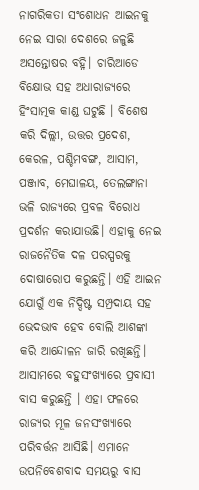ନାଗରିକତା ସଂଶୋଧନ ଆଇନକୁ ନେଇ ସାରା ଦେଶରେ ଜଳୁଛି ଅସନ୍ତୋଷର ବହ୍ନି। ଚାରିଆଡେ ବିକ୍ଷୋଭ ସହ ଅଧାରାଜ୍ୟରେ ହିଂସାତ୍ମକ କାଣ୍ଡ ଘଟୁଛି । ବିଶେଷ କରି ଦିଲ୍ଲୀ, ଉତ୍ତର ପ୍ରଦେଶ, କେରଳ, ପଶ୍ଚିମବଙ୍ଗ, ଆସାମ, ପଞ୍ଜାବ, ମେଘାଳୟ, ତେଲଙ୍ଗାନା ଭଳି ରାଜ୍ୟରେ ପ୍ରବଳ ବିରୋଧ ପ୍ରଦର୍ଶନ କରାଯାଉଛି। ଏହାକୁ ନେଇ ରାଜନୈତିକ ଦଳ ପରସ୍ପରକୁ ଦୋଷାରୋପ କରୁଛନ୍ତି। ଏହି ଆଇନ ଯୋଗୁଁ ଏକ ନିଦ୍ଦିଷ୍ଟ ସମ୍ପ୍ରଦାୟ ସହ ଭେଦଭାବ ହେବ ବୋଲି ଆଶଙ୍କା କରି ଆନ୍ଦୋଳନ ଜାରି ରଖିଛନ୍ତି।
ଆସାମରେ ବହୁସଂଖ୍ୟାରେ ପ୍ରବାସୀ ବାସ କରୁଛନ୍ତି । ଏହା ଫଳରେ ରାଜ୍ୟର ମୂଳ ଜନସଂଖ୍ୟାରେ ପରିବର୍ତ୍ତନ ଆସିଛି। ଏମାନେ ଉପନିବେଶବାଦ ସମୟରୁ ବାସ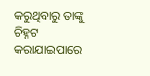କରୁଥିବାରୁ ତାଙ୍କୁ ଚିହ୍ନଟ କରାଯାଇପାରେ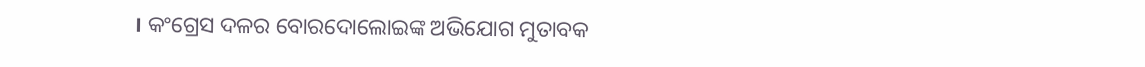। କଂଗ୍ରେସ ଦଳର ବୋରଦୋଲୋଇଙ୍କ ଅଭିଯୋଗ ମୁତାବକ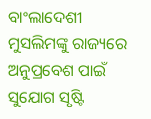ବାଂଲାଦେଶୀ ମୁସଲିମଙ୍କୁ ରାଜ୍ୟରେ ଅନୁପ୍ରବେଶ ପାଇଁ ସୁଯୋଗ ସୃଷ୍ଟି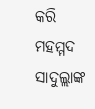କରି ମହମ୍ମଦ ସାଦୁଲ୍ଲାଙ୍କ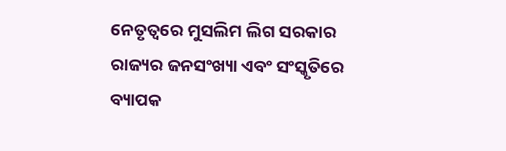ନେତୃତ୍ବରେ ମୁସଲିମ ଲିଗ ସରକାର ରାଜ୍ୟର ଜନସଂଖ୍ୟା ଏବଂ ସଂସ୍କୃତିରେ ବ୍ୟାପକ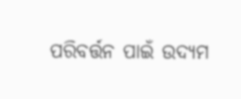ପରିବର୍ତ୍ତନ ପାଇଁ ଉଦ୍ୟମ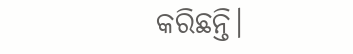କରିଛନ୍ତି।